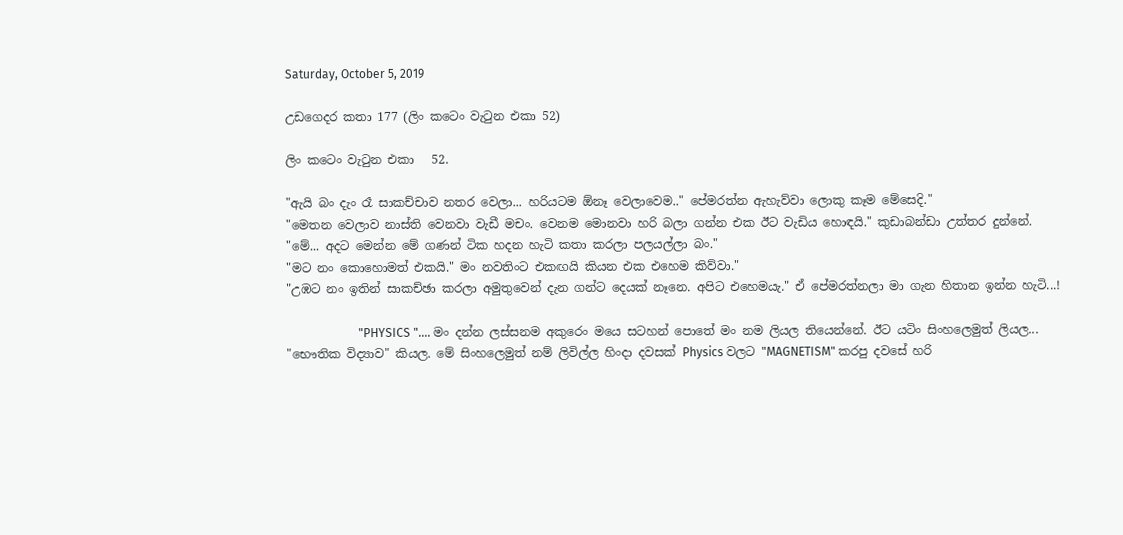Saturday, October 5, 2019

උඩගෙදර කතා 177 (ලිං කටෙං වැටුන එකා 52)

ලිං කටෙං වැටුන එකා   52.

"ඇයි බං දැං රෑ සාකච්චාව නතර වෙලා... හරියටම ඕනෑ වෙලාවෙම.." පේමරත්න ඇහැව්වා ලොකු කෑම මේසෙදි."
"මෙතන වෙලාව නාස්ති වෙනවා වැඩී මචං. වෙනම මොනවා හරි බලා ගන්න එක ඊට වැඩිය හොඳයි." කුඩාබන්ඩා උත්තර දුන්නේ.
"මේ... අදට මෙන්න මේ ගණන් ටික හදන හැටි කතා කරලා පලයල්ලා බං."
"මට නං කොහොමත් එකයි." මං නවතිංට එකඟයි කියන එක එහෙම කිව්වා."
"උඹට නං ඉතින් සාකච්ඡා කරලා අමුතුවෙන් දැන ගන්ට දෙයක් නෑනෙ. අපිට එහෙමයැ." ඒ පේමරත්නලා මා ගැන හිතාන ඉන්න හැටි...!

                        "PHYSICS ".... මං දන්න ලස්සනම අකුරෙං මයෙ සටහන් පොතේ මං නම ලියල තියෙන්නේ. ඊට යටිං සිංහලෙමුත් ලියල... "භෞතික විද්‍යාව" කියල. මේ සිංහලෙමුත් නම් ලිවිල්ල හිංදා දවසක් Physics වලට "MAGNETISM" කරපු දවසේ හරි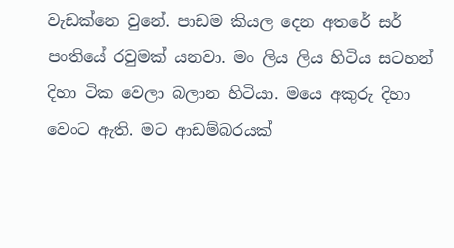වැඩක්නෙ වුනේ. පාඩම කියල දෙන අතරේ සර් පංතියේ රවුමක් යනවා. මං ලිය ලිය හිටිය සටහන් දිහා ටික වෙලා බලාන හිටියා. මයෙ අකුරු දිහා වෙංට ඇති. මට ආඩම්බරයක්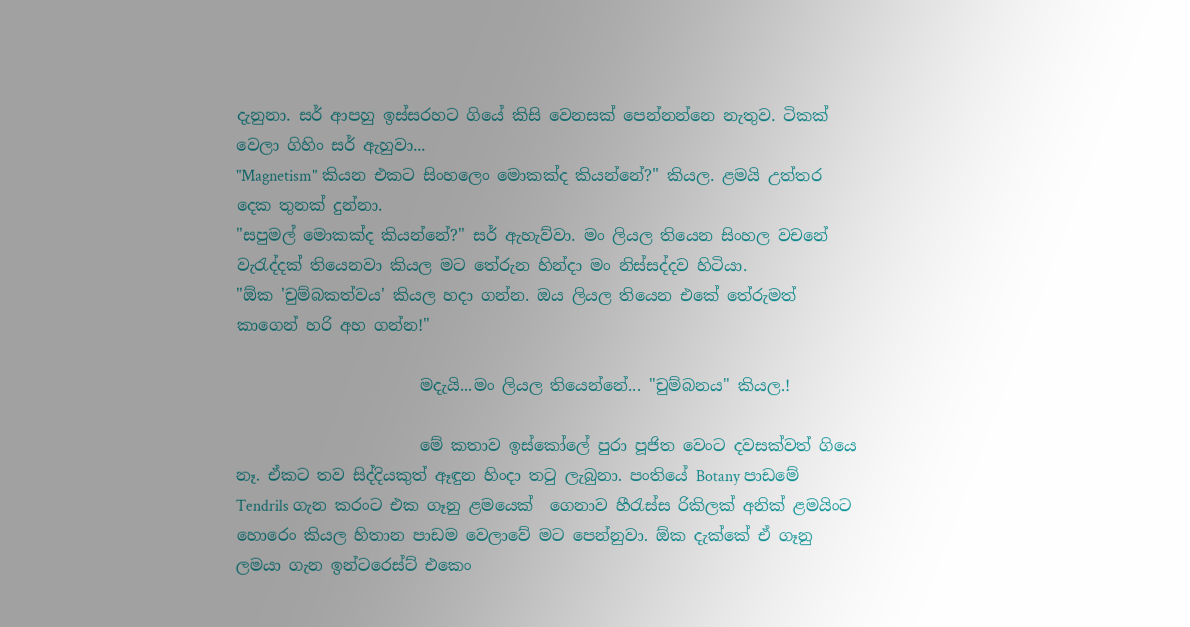දැනුනා. සර් ආපහු ඉස්සරහට ගියේ කිසි වෙනසක් පෙන්නන්නෙ නැතුව. ටිකක් වෙලා ගිහිං සර් ඇහුවා...
"Magnetism" කියන එකට සිංහලෙං මොකක්ද කියන්නේ?" කියල. ළමයි උත්තර දෙක තුනක් දුන්නා.
"සපුමල් මොකක්ද කියන්නේ?" සර් ඇහැව්වා. මං ලියල තියෙන සිංහල වචනේ වැරැද්දක් තියෙනවා කියල මට තේරුන හින්දා මං නිස්සද්දව හිටියා.
"ඕක 'චුම්බකත්වය' කියල හදා ගන්න. ඔය ලියල තියෙන එකේ තේරුමත් කාගෙන් හරි අහ ගන්න!"

                       මදැයි...මං ලියල තියෙන්නේ... "චුම්බනය" කියල.!

                       මේ කතාව ඉස්කෝලේ පුරා පූජිත වෙංට දවසක්වත් ගියෙ නෑ. ඒකට තව සිද්දියකුත් ඈඳුන හිංදා තටු ලැබුනා. පංතියේ Botany පාඩමේ Tendrils ගැන කරංට එක ගෑනු ළමයෙක්  ගෙනාව හීරැස්ස රිකිලක් අනික් ළමයිංට හොරෙං කියල හිතාන පාඩම වෙලාවේ මට පෙන්නුවා. ඕක දැක්කේ ඒ ගෑනු ලමයා ගැන ඉන්ටරෙස්ට් එකෙං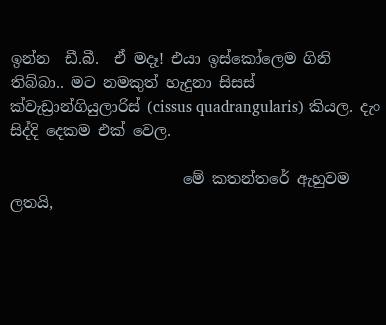ඉන්න  ඩී.බී.  ඒ මදෑ! එයා ඉස්කෝලෙම ගිනි තිබ්බා.. මට නමකුත් හැදුනා සිසස් ක්වැඩ්‍රාන්ගියුලාරිස් (cissus quadrangularis) කියල. දැං සිද්දි දෙකම එක් වෙල.

                       මේ කතන්තරේ ඇහුවම ලතයි,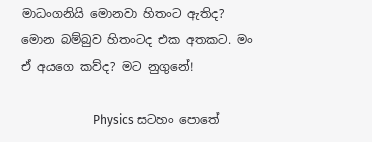මාධංගනියි මොනවා හිතංට ඇතිද? මොන බම්බුව හිතංටද එක අතකට. මං ඒ අයගෙ කව්ද? මට නුගුනේ!

                        Physics සටහං පොතේ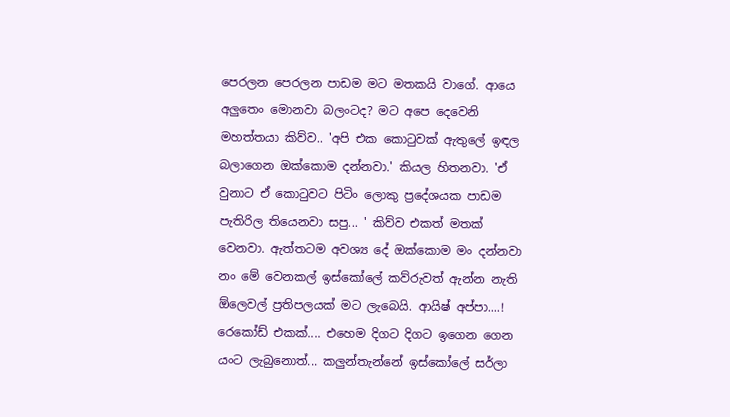පෙරලන පෙරලන පාඩම මට මතකයි වාගේ. ආයෙ අලුතෙං මොනවා බලංටද? මට අපෙ දෙවෙනි මහත්තයා කිව්ව.. 'අපි එක කොටුවක් ඇතුලේ ඉඳල බලාගෙන ඔක්කොම දන්නවා.' කියල හිතනවා. 'ඒ වුනාට ඒ කොටුවට පිටිං ලොකු ප්‍රදේශයක පාඩම පැතිරිල තියෙනවා සපු... ' කිව්ව එකත් මතක් වෙනවා. ඇත්තටම අවශ්‍ය දේ ඔක්කොම මං දන්නවා නං මේ වෙනකල් ඉස්කෝලේ කව්රුවත් ඇන්න නැති ඕලෙවල් ප්‍රතිපලයක් මට ලැබෙයි. ආයිෂ් අප්පා....! රෙකෝඩ් එකක්.... එහෙම දිගට දිගට ඉගෙන ගෙන යංට ලැබුනොත්... කලුන්තැන්නේ ඉස්කෝලේ සර්ලා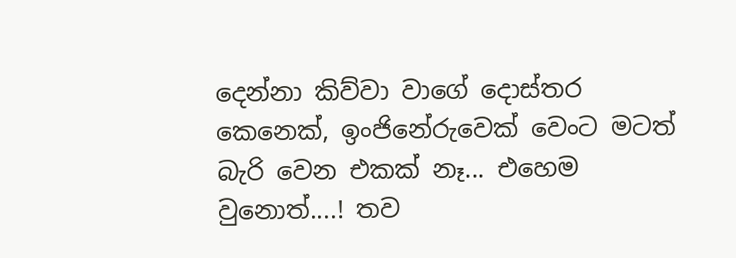දෙන්නා කිව්වා වාගේ දොස්තර කෙනෙක්, ඉංජිනේරුවෙක් වෙංට මටත් බැරි වෙන එකක් නෑ... එහෙම වුනොත්....! තව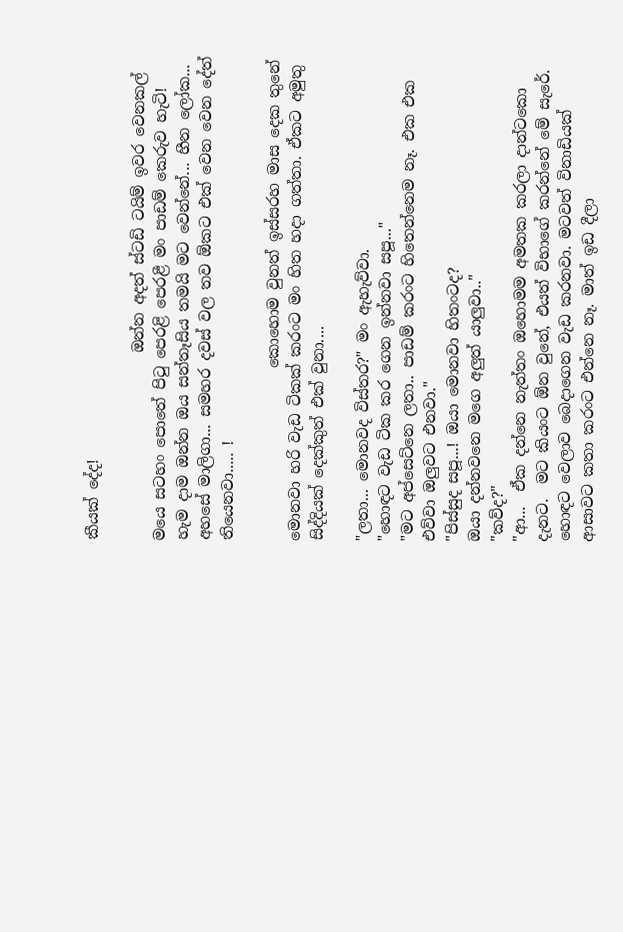කීයක් දේද!

                         ඔන්න අදත් ස්ටඩි ටයිම් ඉවර වෙනකල් මයෙ සටහං පොතේ පිටු පෙරළි පෙරළී මං පාඩම් කෙරුව හැටි! හැම දාම ඔන්න ඔය සන්තෑසිය තමයි මට වෙන්නේ... හීන ලෝක... අහසේ මාලිගා... සමහර දවස් වල තව ඕකට එක් වෙන වෙන දේත් තියෙනවා..... !

                       කොහොම වුනත් ඉස්සරහ මාස දෙක තුනේ මොනවා හරි වැඩ ටිකක් කරංට මං හිත හදා ගත්තා. ඒකට අමුතු සිද්දියක් දෙක්කුත් එක් වුනා....

"ලතා... මොනවද විස්තර?" මං ඇහැව්වා.
"හොඳට වැඩ ටික කර ගෙන ඉන්නවා සපූ..."
"මට අප්සෙට්නෙ ලතා.. පාඩම් කරංට හිතෙන්නෙම නෑ. එක එක එව්වා ඔලුවට එනවා."
"පිස්සුද සපූ...! ඔයා මොනවා හිතංටද?
ඔයා දන්නවනෙ මගෙ අලුත් යාලුවා.."
"කව්ද?"
"ආ...  ඒක දන්නෙ නැත්තං ඔහොමම අමතක කරලා දාන්ටකො දැනට.  මට කියංට ඕන වුනේ, එයත් විභාගේ කරන්නේ මේ සැරේ. හොඳට වෙලාව බෙදාගෙන වැඩ කරනවා. මටවත් විනාඩියක් ආසාවට කතා කරංට එන්නෙ නෑ. මාත් ඉඩ දීලා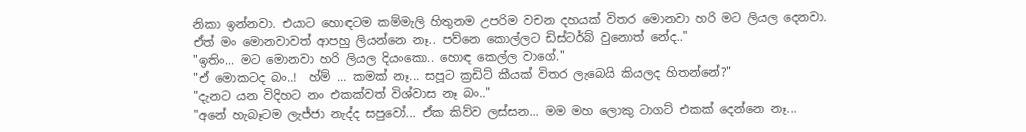නිකා ඉන්නවා. එයාට හොඳටම කම්මැලි හිතුනම උපරිම වචන දහයක් විතර මොනවා හරි මට ලියල දෙනවා. ඒත් මං මොනවාවත් ආපහු ලියන්නෙ නෑ.. පව්නෙ කොල්ලට ඩිස්ටර්බ් වුනොත් නේද.."
"ඉතිං... මට මොනවා හරි ලියල දියංකො.. හොඳ කෙල්ල වාගේ."
"ඒ මොකටද බං..!  හ්ම් ... කමක් නෑ... සපූට ක්‍රඩිට් කීයක් විතර ලැබෙයි කියලද හිතන්නේ?"
"දැනට යන විදිහට නං එකක්වත් විශ්වාස නෑ බං.."
"අනේ හැබෑටම ලැජ්ජා නැද්ද සපුවෝ... ඒක කිව්ව ලස්සන... මම මහ ලොකු ටාගට් එකක් දෙන්නෙ නෑ...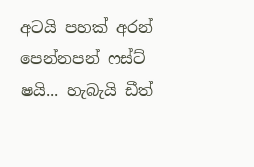අටයි පහක් අරන් පෙන්නපන් ෆස්ට් ෂයි... හැබැයි ඩීත්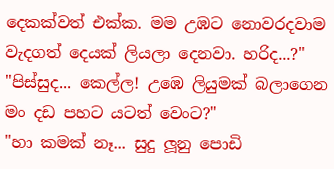දෙකක්වත් එක්ක. මම උඹට නොවරදවාම වැදගත් දෙයක් ලියලා දෙනවා. හරිද...?"
"පිස්සුද... කෙල්ල! උඹෙ ලියුමක් බලාගෙන මං දඩ පහට යටත් වෙංට?"
"හා කමක් නෑ... සුදු ලූනු පොඩි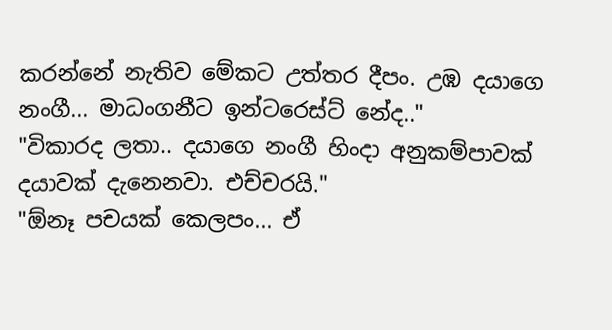කරන්නේ නැතිව මේකට උත්තර දීපං. උඹ දයාගෙ නංගී... මාධංගනීට ඉන්ටරෙස්ට් නේද.."
"විකාරද ලතා.. දයාගෙ නංගී හිංදා අනුකම්පාවක් දයාවක් දැනෙනවා. එච්චරයි."
"ඕනෑ පචයක් කෙලපං... ඒ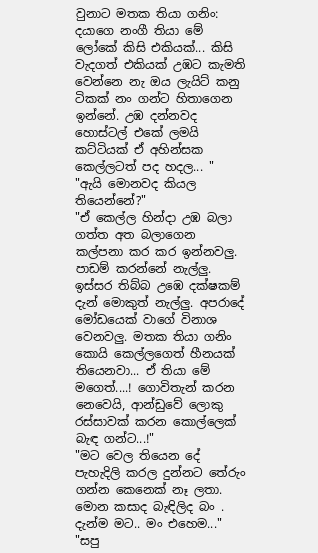වුනාට මතක තියා ගනිං: දයාගෙ නංගී තියා මේ ලෝකේ කිසි එකියක්... කිසි වැදගත් එකියක් උඹට කැමති වෙන්නෙ නැ ඔය ලැයිට් කනු ටිකක් නං ගන්ට හිතාගෙන ඉන්නේ. උඹ දන්නවද හොස්ටල් එකේ ලමයි කට්ටියක් ඒ අහින්සක කෙල්ලටත් පද හදල... "
"ඇයි මොනවද කියල තියෙන්නේ?"
"ඒ කෙල්ල හින්දා උඹ බලා ගත්ත අත බලාගෙන කල්පනා කර කර ඉන්නවලු. පාඩම් කරන්නේ නැල්ලු. ඉස්සර තිබ්බ උඹෙ දක්ෂකම් දැන් මොකුත් නැල්ලු. අපරාදේ මෝඩයෙක් වාගේ විනාශ වෙනවලු. මතක තියා ගනිං කොයි කෙල්ලගෙත් හීනයක් තියෙනවා... ඒ තියා මේ මගෙත්....! ගොවිතැන් කරන නෙවෙයි, ආන්ඩුවේ ලොකු රස්සාවක් කරන කොල්ලෙක් බැඳ ගන්ට...!"
"මට වෙල තියෙන දේ පැහැදිලි කරල දුන්නට තේරුං ගන්න කෙනෙක් නෑ ලතා. මොන කසාද බැඳිලිද බං . දැන්ම මට.. මං එහෙම..."
"සපු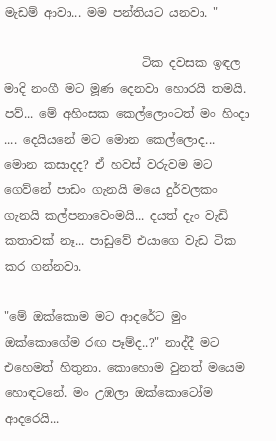මැඩම් ආවා... මම පන්තියට යනවා. "

                       ටික දවසක ඉඳල මාදි නංගී මට මූණ දෙනවා හොරයි තමයි. පව්... මේ අහිංසක කෙල්ලොංටත් මං හිංදා .... දෙයියනේ මට මොන කෙල්ලොද... මොන කසාදද? ඒ හවස් වරුවම මට ගෙව්නේ පාඩං ගැනයි මයෙ දුර්වලකං ගැනයි කල්පනාවෙංමයි... දයත් දැං වැඩි කතාවක් නෑ... පාඩුවේ එයාගෙ වැඩ ටික කර ගන්නවා.

"මේ ඔක්කොම මට ආදරේට මුං ඔක්කොගේම රඟ පෑම්ද..?" නාද්දී මට එහෙමත් හිතුනා. කොහොම වුනත් මයෙම හොඳටනේ. මං උඹලා ඔක්කොටෝම ආදරෙයි...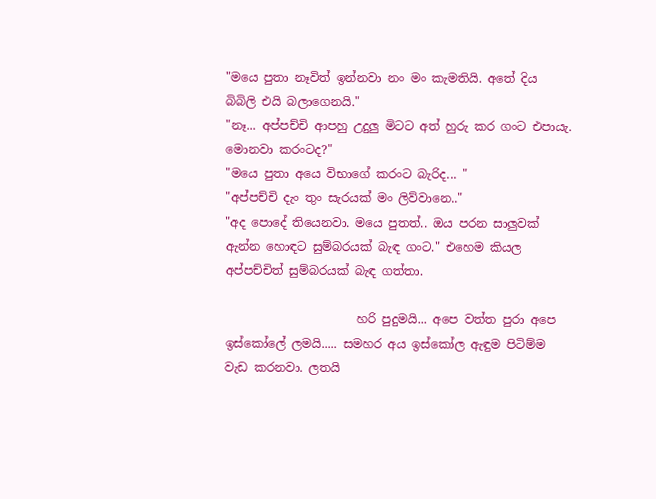"මයෙ පුතා නෑවිත් ඉන්නවා නං මං කැමතියි. අතේ දිය බිබිලි එයි බලාගෙනයි."
"නෑ... අප්පච්චි ආපහු උදුලු මිටට අත් හුරු කර ගංට එපායැ. මොනවා කරංටද?"
"මයෙ පුතා අයෙ විභාගේ කරංට බැරිද... "
"අප්පච්චි දැං තුං සැරයක් මං ලිව්වානෙ.."
"අද පොදේ තියෙනවා. මයෙ පුතත්.. ඔය පරන සාලුවක් ඇන්න හොඳට සුම්බරයක් බැඳ ගංට." එහෙම කියල අප්පච්චිත් සුම්බරයක් බැඳ ගත්තා.

                      හරි පුදුමයි... අපෙ වත්ත පුරා අපෙ ඉස්කෝලේ ලමයි..... සමහර අය ඉස්කෝල ඇඳුම පිටිම්ම වැඩ කරනවා. ලතයි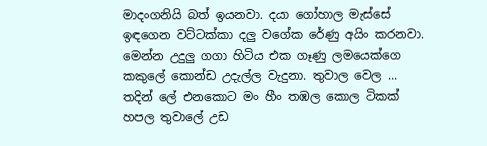මාදංගනියි බත් ඉයනවා. දයා ගෝහාල මැස්සේ ඉඳගෙන වට්ටක්කා දලු වගේක රේණු අයිං කරනවා. මෙන්න උදුලු ගගා හිටිය එක ගෑණු ලමයෙක්ගෙ කකුලේ කොන්ඩ උදැල්ල වැදුනා. තුවාල වෙල ... තදින් ලේ එනකොට මං හීං තඹල කොල ටිකක් හපල තුවාලේ උඩ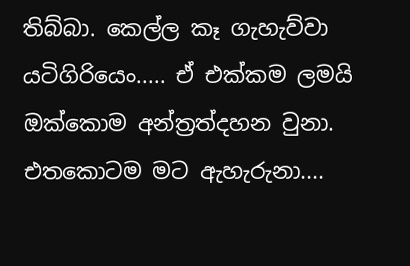තිබ්බා. කෙල්ල කෑ ගැහැව්වා යටිගිරියෙං..... ඒ එක්කම ලමයි ඔක්කොම අන්ත්‍රත්දහන වුනා. එතකොටම මට ඇහැරුනා....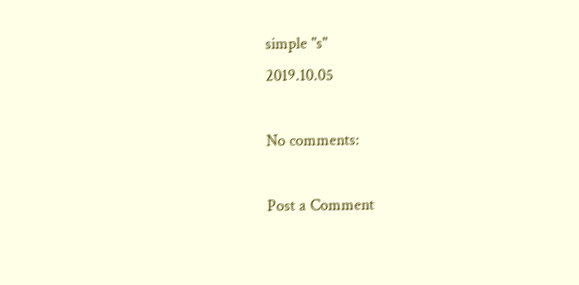simple "s"
2019.10.05

No comments:

Post a Comment